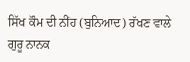ਸਿੱਖ ਕੌਮ ਦੀ ਨੀਂਹ (ਬੁਨਿਆਦ) ਰੱਖਣ ਵਾਲੇ ਗੁਰੂ ਨਾਨਕ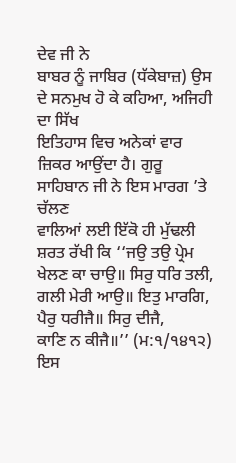ਦੇਵ ਜੀ ਨੇ
ਬਾਬਰ ਨੂੰ ਜਾਬਿਰ (ਧੱਕੇਬਾਜ਼) ਉਸ ਦੇ ਸਨਮੁਖ ਹੋ ਕੇ ਕਹਿਆ, ਅਜਿਹੀ ਦਾ ਸਿੱਖ
ਇਤਿਹਾਸ ਵਿਚ ਅਨੇਕਾਂ ਵਾਰ ਜ਼ਿਕਰ ਆਉਂਦਾ ਹੈ। ਗੁਰੂ ਸਾਹਿਬਾਨ ਜੀ ਨੇ ਇਸ ਮਾਰਗ ’ਤੇ ਚੱਲਣ
ਵਾਲਿਆਂ ਲਈ ਇੱਕੋ ਹੀ ਮੁੱਢਲੀ ਸ਼ਰਤ ਰੱਖੀ ਕਿ ‘‘ਜਉ ਤਉ ਪ੍ਰੇਮ
ਖੇਲਣ ਕਾ ਚਾਉ॥ ਸਿਰੁ ਧਰਿ ਤਲੀ, ਗਲੀ ਮੇਰੀ ਆਉ॥ ਇਤੁ ਮਾਰਗਿ, ਪੈਰੁ ਧਰੀਜੈ॥ ਸਿਰੁ ਦੀਜੈ,
ਕਾਣਿ ਨ ਕੀਜੈ॥’’ (ਮ:੧/੧੪੧੨) ਇਸ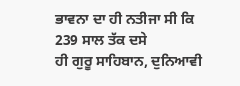ਭਾਵਨਾ ਦਾ ਹੀ ਨਤੀਜਾ ਸੀ ਕਿ 239 ਸਾਲ ਤੱਕ ਦਸੇ
ਹੀ ਗੁਰੂ ਸਾਹਿਬਾਨ, ਦੁਨਿਆਵੀ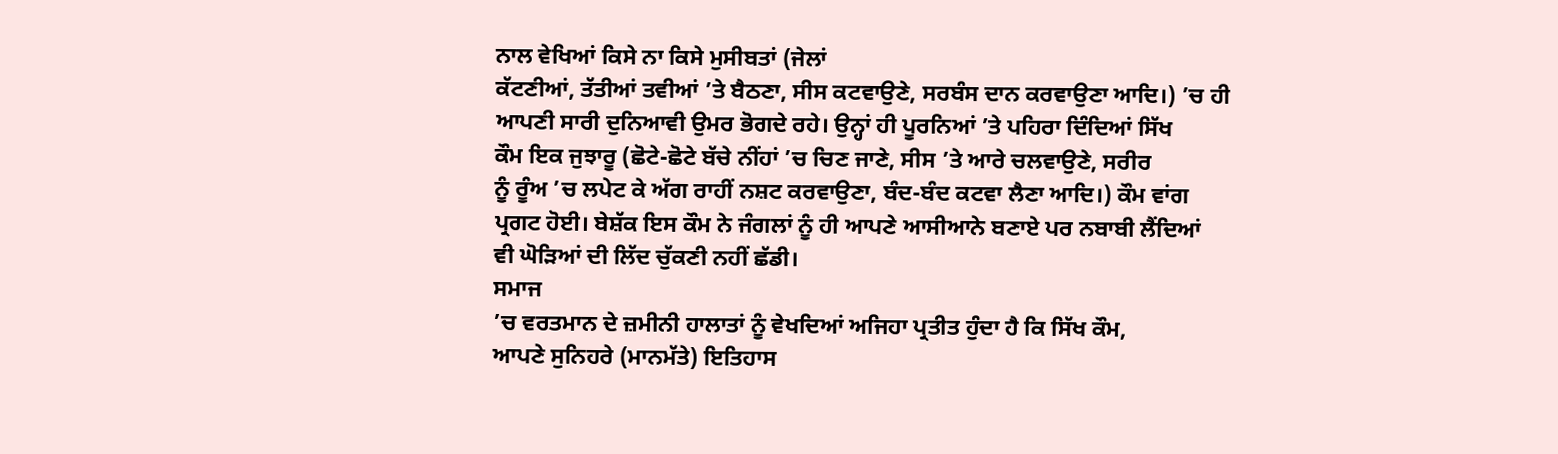ਨਾਲ ਵੇਖਿਆਂ ਕਿਸੇ ਨਾ ਕਿਸੇ ਮੁਸੀਬਤਾਂ (ਜੇਲਾਂ
ਕੱਟਣੀਆਂ, ਤੱਤੀਆਂ ਤਵੀਆਂ ’ਤੇ ਬੈਠਣਾ, ਸੀਸ ਕਟਵਾਉਣੇ, ਸਰਬੰਸ ਦਾਨ ਕਰਵਾਉਣਾ ਆਦਿ।) ’ਚ ਹੀ
ਆਪਣੀ ਸਾਰੀ ਦੁਨਿਆਵੀ ਉਮਰ ਭੋਗਦੇ ਰਹੇ। ਉਨ੍ਹਾਂ ਹੀ ਪੂਰਨਿਆਂ ’ਤੇ ਪਹਿਰਾ ਦਿੰਦਿਆਂ ਸਿੱਖ
ਕੌਮ ਇਕ ਜੁਝਾਰੂ (ਛੋਟੇ-ਛੋਟੇ ਬੱਚੇ ਨੀਂਹਾਂ ’ਚ ਚਿਣ ਜਾਣੇ, ਸੀਸ ’ਤੇ ਆਰੇ ਚਲਵਾਉਣੇ, ਸਰੀਰ
ਨੂੰ ਰੂੰਅ ’ਚ ਲਪੇਟ ਕੇ ਅੱਗ ਰਾਹੀਂ ਨਸ਼ਟ ਕਰਵਾਉਣਾ, ਬੰਦ-ਬੰਦ ਕਟਵਾ ਲੈਣਾ ਆਦਿ।) ਕੌਮ ਵਾਂਗ
ਪ੍ਰਗਟ ਹੋਈ। ਬੇਸ਼ੱਕ ਇਸ ਕੌਮ ਨੇ ਜੰਗਲਾਂ ਨੂੰ ਹੀ ਆਪਣੇ ਆਸੀਆਨੇ ਬਣਾਏ ਪਰ ਨਬਾਬੀ ਲੈਂਦਿਆਂ
ਵੀ ਘੋੜਿਆਂ ਦੀ ਲਿੱਦ ਚੁੱਕਣੀ ਨਹੀਂ ਛੱਡੀ।
ਸਮਾਜ
’ਚ ਵਰਤਮਾਨ ਦੇ ਜ਼ਮੀਨੀ ਹਾਲਾਤਾਂ ਨੂੰ ਵੇਖਦਿਆਂ ਅਜਿਹਾ ਪ੍ਰਤੀਤ ਹੁੰਦਾ ਹੈ ਕਿ ਸਿੱਖ ਕੌਮ,
ਆਪਣੇ ਸੁਨਿਹਰੇ (ਮਾਨਮੱਤੇ) ਇਤਿਹਾਸ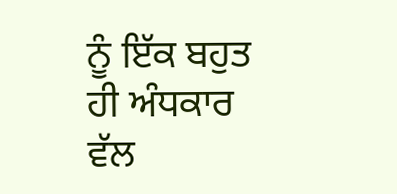ਨੂੰ ਇੱਕ ਬਹੁਤ ਹੀ ਅੰਧਕਾਰ ਵੱਲ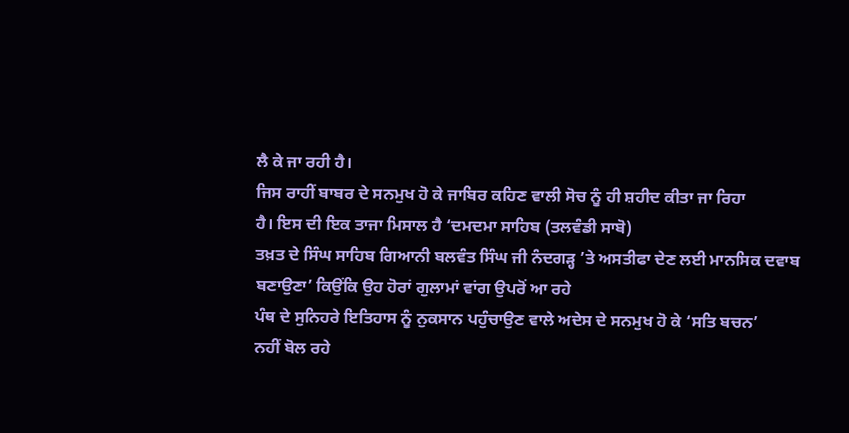ਲੈ ਕੇ ਜਾ ਰਹੀ ਹੈ।
ਜਿਸ ਰਾਹੀਂ ਬਾਬਰ ਦੇ ਸਨਮੁਖ ਹੋ ਕੇ ਜਾਬਿਰ ਕਹਿਣ ਵਾਲੀ ਸੋਚ ਨੂੰ ਹੀ ਸ਼ਹੀਦ ਕੀਤਾ ਜਾ ਰਿਹਾ
ਹੈ। ਇਸ ਦੀ ਇਕ ਤਾਜਾ ਮਿਸਾਲ ਹੈ ‘ਦਮਦਮਾ ਸਾਹਿਬ (ਤਲਵੰਡੀ ਸਾਬੋ)
ਤਖ਼ਤ ਦੇ ਸਿੰਘ ਸਾਹਿਬ ਗਿਆਨੀ ਬਲਵੰਤ ਸਿੰਘ ਜੀ ਨੰਦਗੜ੍ਹ ’ਤੇ ਅਸਤੀਫਾ ਦੇਣ ਲਈ ਮਾਨਸਿਕ ਦਵਾਬ
ਬਣਾਉਣਾ’ ਕਿਉਂਕਿ ਉਹ ਹੋਰਾਂ ਗੁਲਾਮਾਂ ਵਾਂਗ ਉਪਰੋਂ ਆ ਰਹੇ
ਪੰਥ ਦੇ ਸੁਨਿਹਰੇ ਇਤਿਹਾਸ ਨੂੰ ਨੁਕਸਾਨ ਪਹੁੰਚਾਉਣ ਵਾਲੇ ਅਦੇਸ ਦੇ ਸਨਮੁਖ ਹੋ ਕੇ ‘ਸਤਿ ਬਚਨ’
ਨਹੀਂ ਬੋਲ ਰਹੇ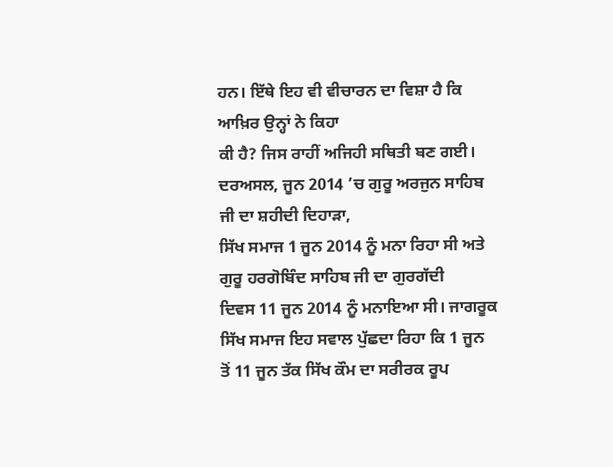ਹਨ। ਇੱਥੇ ਇਹ ਵੀ ਵੀਚਾਰਨ ਦਾ ਵਿਸ਼ਾ ਹੈ ਕਿ ਆਖ਼ਿਰ ਉਨ੍ਹਾਂ ਨੇ ਕਿਹਾ
ਕੀ ਹੈ? ਜਿਸ ਰਾਹੀਂ ਅਜਿਹੀ ਸਥਿਤੀ ਬਣ ਗਈ।
ਦਰਅਸਲ, ਜੂਨ 2014 ’ਚ ਗੁਰੂ ਅਰਜੁਨ ਸਾਹਿਬ ਜੀ ਦਾ ਸ਼ਹੀਦੀ ਦਿਹਾੜਾ,
ਸਿੱਖ ਸਮਾਜ 1 ਜੂਨ 2014 ਨੂੰ ਮਨਾ ਰਿਹਾ ਸੀ ਅਤੇ ਗੁਰੂ ਹਰਗੋਬਿੰਦ ਸਾਹਿਬ ਜੀ ਦਾ ਗੁਰਗੱਦੀ
ਦਿਵਸ 11 ਜੂਨ 2014 ਨੂੰ ਮਨਾਇਆ ਸੀ। ਜਾਗਰੂਕ ਸਿੱਖ ਸਮਾਜ ਇਹ ਸਵਾਲ ਪੁੱਛਦਾ ਰਿਹਾ ਕਿ 1 ਜੂਨ
ਤੋਂ 11 ਜੂਨ ਤੱਕ ਸਿੱਖ ਕੌਮ ਦਾ ਸਰੀਰਕ ਰੂਪ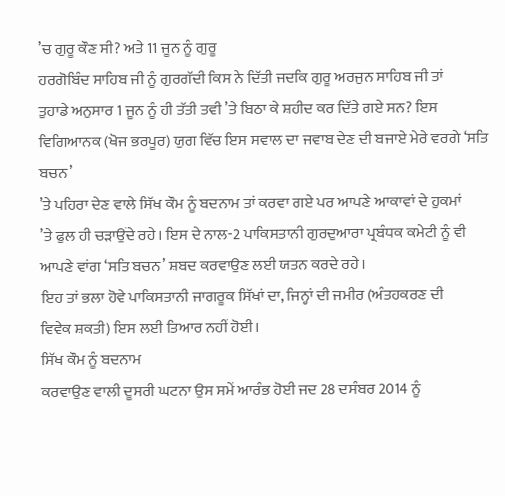’ਚ ਗੁਰੂ ਕੌਣ ਸੀ? ਅਤੇ 11 ਜੂਨ ਨੂੰ ਗੁਰੂ
ਹਰਗੋਬਿੰਦ ਸਾਹਿਬ ਜੀ ਨੂੰ ਗੁਰਗੱਦੀ ਕਿਸ ਨੇ ਦਿੱਤੀ ਜਦਕਿ ਗੁਰੂ ਅਰਜੁਨ ਸਾਹਿਬ ਜੀ ਤਾਂ
ਤੁਹਾਡੇ ਅਨੁਸਾਰ 1 ਜੂਨ ਨੂੰ ਹੀ ਤੱਤੀ ਤਵੀ ’ਤੇ ਬਿਠਾ ਕੇ ਸ਼ਹੀਦ ਕਰ ਦਿੱਤੇ ਗਏ ਸਨ? ਇਸ
ਵਿਗਿਆਨਕ (ਖੋਜ ਭਰਪੂਰ) ਯੁਗ ਵਿੱਚ ਇਸ ਸਵਾਲ ਦਾ ਜਵਾਬ ਦੇਣ ਦੀ ਬਜਾਏ ਮੇਰੇ ਵਰਗੇ ‘ਸਤਿ ਬਚਨ’
’ਤੇ ਪਹਿਰਾ ਦੇਣ ਵਾਲੇ ਸਿੱਖ ਕੌਮ ਨੂੰ ਬਦਨਾਮ ਤਾਂ ਕਰਵਾ ਗਏ ਪਰ ਆਪਣੇ ਆਕਾਵਾਂ ਦੇ ਹੁਕਮਾਂ
’ਤੇ ਫੁਲ ਹੀ ਚੜਾਉਂਦੇ ਰਹੇ। ਇਸ ਦੇ ਨਾਲ-2 ਪਾਕਿਸਤਾਨੀ ਗੁਰਦੁਆਰਾ ਪ੍ਰਬੰਧਕ ਕਮੇਟੀ ਨੂੰ ਵੀ
ਆਪਣੇ ਵਾਂਗ ‘ਸਤਿ ਬਚਨ’ ਸ਼ਬਦ ਕਰਵਾਉਣ ਲਈ ਯਤਨ ਕਰਦੇ ਰਹੇ।
ਇਹ ਤਾਂ ਭਲਾ ਹੋਵੇ ਪਾਕਿਸਤਾਨੀ ਜਾਗਰੂਕ ਸਿੱਖਾਂ ਦਾ, ਜਿਨ੍ਹਾਂ ਦੀ ਜਮੀਰ (ਅੰਤਹਕਰਣ ਦੀ
ਵਿਵੇਕ ਸ਼ਕਤੀ) ਇਸ ਲਈ ਤਿਆਰ ਨਹੀਂ ਹੋਈ।
ਸਿੱਖ ਕੌਮ ਨੂੰ ਬਦਨਾਮ
ਕਰਵਾਉਣ ਵਾਲੀ ਦੂਸਰੀ ਘਟਨਾ ਉਸ ਸਮੇਂ ਆਰੰਭ ਹੋਈ ਜਦ 28 ਦਸੰਬਰ 2014 ਨੂੰ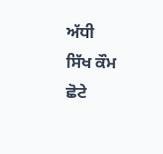ਅੱਧੀ
ਸਿੱਖ ਕੌਮ ਛੋਟੇ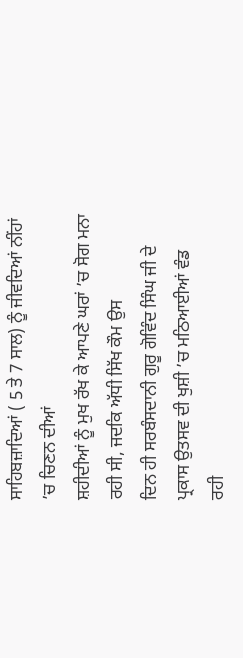ਸਾਹਿਬਜ਼ਾਦਿਆਂ ( 5 ਤੇ 7 ਸਾਲ) ਨੂੰ ਜੀਵਦਿਆਂ ਨੀਂਹਾਂ ’ਚ ਚਿਣਨ ਦੀਆਂ
ਸ਼ਹੀਦੀਆਂ ਨੂੰ ਮੁਖ ਰੱਖ ਕੇ ਆਪਣੇ ਘਰਾਂ ’ਚ ਸੋਗ ਮਨਾ ਰਹੀ ਸੀ, ਜਦਕਿ ਅੱਧੀ ਸਿੱਖ ਕੌਮ ਉਸ
ਦਿਨ ਹੀ ਸਰਬੰਸਦਾਨੀ ਗੁਰੂ ਗੋਵਿੰਦ ਸਿੰਘ ਜੀ ਦੇ ਪ੍ਰਕਾਸ ਉਤਸਵ ਦੀ ਖੁਸ਼ੀ ’ਚ ਮਠਿਆਈਆਂ ਵੰਡ
ਰਹੀ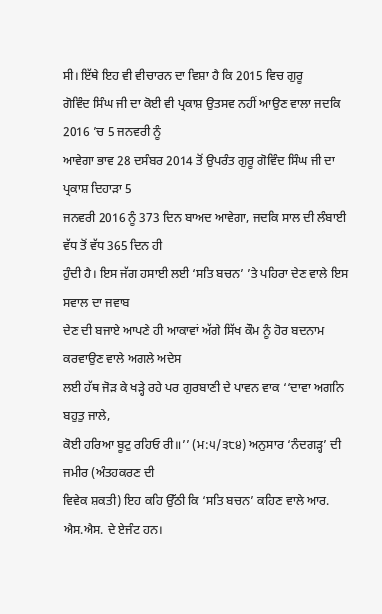ਸੀ। ਇੱਥੇ ਇਹ ਵੀ ਵੀਚਾਰਨ ਦਾ ਵਿਸ਼ਾ ਹੈ ਕਿ 2015 ਵਿਚ ਗੁਰੂ
ਗੋਵਿੰਦ ਸਿੰਘ ਜੀ ਦਾ ਕੋਈ ਵੀ ਪ੍ਰਕਾਸ਼ ਉਤਸਵ ਨਹੀਂ ਆਉਣ ਵਾਲਾ ਜਦਕਿ 2016 ’ਚ 5 ਜਨਵਰੀ ਨੂੰ
ਆਵੇਗਾ ਭਾਵ 28 ਦਸੰਬਰ 2014 ਤੋਂ ਉਪਰੰਤ ਗੁਰੂ ਗੋਵਿੰਦ ਸਿੰਘ ਜੀ ਦਾ ਪ੍ਰਕਾਸ਼ ਦਿਹਾੜਾ 5
ਜਨਵਰੀ 2016 ਨੂੰ 373 ਦਿਨ ਬਾਅਦ ਆਵੇਗਾ, ਜਦਕਿ ਸਾਲ ਦੀ ਲੰਬਾਈ ਵੱਧ ਤੋਂ ਵੱਧ 365 ਦਿਨ ਹੀ
ਹੁੰਦੀ ਹੈ। ਇਸ ਜੱਗ ਹਸਾਈ ਲਈ ‘ਸਤਿ ਬਚਨ’ ’ਤੇ ਪਹਿਰਾ ਦੇਣ ਵਾਲੇ ਇਸ ਸਵਾਲ ਦਾ ਜਵਾਬ
ਦੇਣ ਦੀ ਬਜਾਏ ਆਪਣੇ ਹੀ ਆਕਾਵਾਂ ਅੱਗੇ ਸਿੱਖ ਕੌਮ ਨੂੰ ਹੋਰ ਬਦਨਾਮ ਕਰਵਾਉਣ ਵਾਲੇ ਅਗਲੇ ਅਦੇਸ
ਲਈ ਹੱਥ ਜੋੜ ਕੇ ਖੜ੍ਹੇ ਰਹੇ ਪਰ ਗੁਰਬਾਣੀ ਦੇ ਪਾਵਨ ਵਾਕ ‘‘ਦਾਵਾ ਅਗਨਿ ਬਹੁਤੁ ਜਾਲੇ,
ਕੋਈ ਹਰਿਆ ਬੂਟੁ ਰਹਿਓ ਰੀ॥’’ (ਮ:੫/੩੮੪) ਅਨੁਸਾਰ ‘ਨੰਦਗੜ੍ਹ’ ਦੀ ਜਮੀਰ (ਅੰਤਹਕਰਣ ਦੀ
ਵਿਵੇਕ ਸ਼ਕਤੀ) ਇਹ ਕਹਿ ਉੱਠੀ ਕਿ ‘ਸਤਿ ਬਚਨ’ ਕਹਿਣ ਵਾਲੇ ਆਰ. ਐਸ.ਐਸ. ਦੇ ਏਜੰਟ ਹਨ।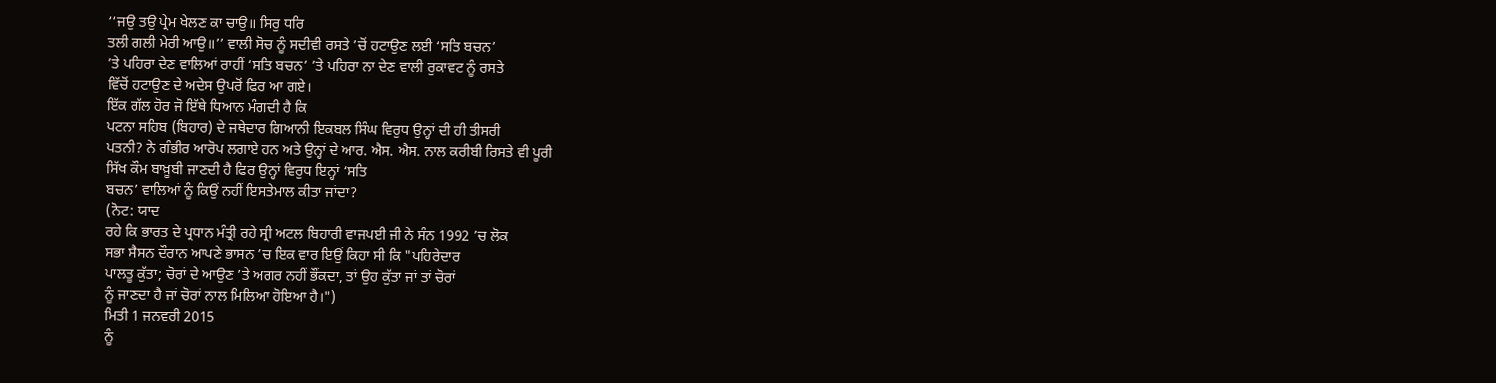‘‘ਜਉ ਤਉ ਪ੍ਰੇਮ ਖੇਲਣ ਕਾ ਚਾਉ॥ ਸਿਰੁ ਧਰਿ
ਤਲੀ ਗਲੀ ਮੇਰੀ ਆਉ॥’’ ਵਾਲੀ ਸੋਚ ਨੂੰ ਸਦੀਵੀ ਰਸਤੇ ’ਚੋਂ ਹਟਾਉਣ ਲਈ ‘ਸਤਿ ਬਚਨ’
’ਤੇ ਪਹਿਰਾ ਦੇਣ ਵਾਲਿਆਂ ਰਾਹੀਂ ‘ਸਤਿ ਬਚਨ’ ’ਤੇ ਪਹਿਰਾ ਨਾ ਦੇਣ ਵਾਲੀ ਰੁਕਾਵਟ ਨੂੰ ਰਸਤੇ
ਵਿੱਚੋਂ ਹਟਾਉਣ ਦੇ ਅਦੇਸ ਉਪਰੋਂ ਫਿਰ ਆ ਗਏ।
ਇੱਕ ਗੱਲ ਹੋਰ ਜੋ ਇੱਥੇ ਧਿਆਨ ਮੰਗਦੀ ਹੈ ਕਿ
ਪਟਨਾ ਸਹਿਬ (ਬਿਹਾਰ) ਦੇ ਜਥੇਦਾਰ ਗਿਆਨੀ ਇਕਬਲ ਸਿੰਘ ਵਿਰੁਧ ਉਨ੍ਹਾਂ ਦੀ ਹੀ ਤੀਸਰੀ
ਪਤਨੀ? ਨੇ ਗੰਭੀਰ ਆਰੋਪ ਲਗਾਏ ਹਨ ਅਤੇ ਉਨ੍ਹਾਂ ਦੇ ਆਰ. ਐਸ. ਐਸ. ਨਾਲ ਕਰੀਬੀ ਰਿਸਤੇ ਵੀ ਪੂਰੀ
ਸਿੱਖ ਕੌਮ ਬਾਖ਼ੂਬੀ ਜਾਣਦੀ ਹੈ ਫਿਰ ਉਨ੍ਹਾਂ ਵਿਰੁਧ ਇਨ੍ਹਾਂ ‘ਸਤਿ
ਬਚਨ’ ਵਾਲਿਆਂ ਨੂੰ ਕਿਉਂ ਨਹੀਂ ਇਸਤੇਮਾਲ ਕੀਤਾ ਜਾਂਦਾ?
(ਨੋਟ: ਯਾਦ
ਰਹੇ ਕਿ ਭਾਰਤ ਦੇ ਪ੍ਰਧਾਨ ਮੰਤ੍ਰੀ ਰਹੇ ਸ੍ਰੀ ਅਟਲ ਬਿਹਾਰੀ ਵਾਜਪਈ ਜੀ ਨੇ ਸੰਨ 1992 ’ਚ ਲੋਕ
ਸਭਾ ਸੈਸਨ ਦੌਰਾਨ ਆਪਣੇ ਭਾਸਨ ’ਚ ਇਕ ਵਾਰ ਇਉਂ ਕਿਹਾ ਸੀ ਕਿ "ਪਹਿਰੇਦਾਰ
ਪਾਲਤੂ ਕੁੱਤਾ; ਚੋਰਾਂ ਦੇ ਆਉਣ ’ਤੇ ਅਗਰ ਨਹੀਂ ਭੌਂਕਦਾ, ਤਾਂ ਉਹ ਕੁੱਤਾ ਜਾਂ ਤਾਂ ਚੋਰਾਂ
ਨੂੰ ਜਾਣਦਾ ਹੈ ਜਾਂ ਚੋਰਾਂ ਨਾਲ ਮਿਲਿਆ ਹੋਇਆ ਹੈ।")
ਮਿਤੀ 1 ਜਨਵਰੀ 2015
ਨੂੰ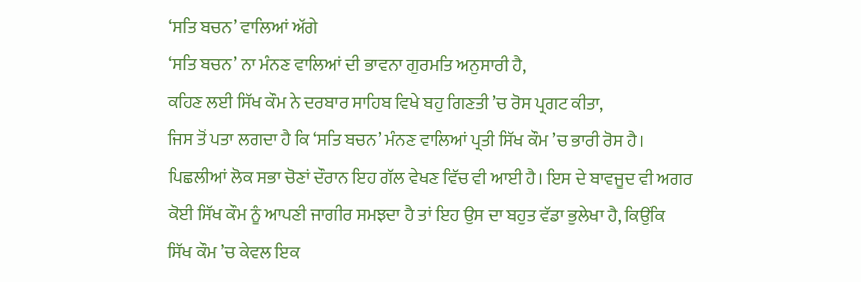‘ਸਤਿ ਬਚਨ’ ਵਾਲਿਆਂ ਅੱਗੇ
‘ਸਤਿ ਬਚਨ’ ਨਾ ਮੰਨਣ ਵਾਲਿਆਂ ਦੀ ਭਾਵਨਾ ਗੁਰਮਤਿ ਅਨੁਸਾਰੀ ਹੈ,
ਕਹਿਣ ਲਈ ਸਿੱਖ ਕੌਮ ਨੇ ਦਰਬਾਰ ਸਾਹਿਬ ਵਿਖੇ ਬਹੁ ਗਿਣਤੀ ’ਚ ਰੋਸ ਪ੍ਰਗਟ ਕੀਤਾ,
ਜਿਸ ਤੋਂ ਪਤਾ ਲਗਦਾ ਹੈ ਕਿ ‘ਸਤਿ ਬਚਨ’ ਮੰਨਣ ਵਾਲਿਆਂ ਪ੍ਰਤੀ ਸਿੱਖ ਕੌਮ ’ਚ ਭਾਰੀ ਰੋਸ ਹੈ।
ਪਿਛਲੀਆਂ ਲੋਕ ਸਭਾ ਚੋਣਾਂ ਦੌਰਾਨ ਇਹ ਗੱਲ ਵੇਖਣ ਵਿੱਚ ਵੀ ਆਈ ਹੈ। ਇਸ ਦੇ ਬਾਵਜੂਦ ਵੀ ਅਗਰ
ਕੋਈ ਸਿੱਖ ਕੌਮ ਨੂੰ ਆਪਣੀ ਜਾਗੀਰ ਸਮਝਦਾ ਹੈ ਤਾਂ ਇਹ ਉਸ ਦਾ ਬਹੁਤ ਵੱਡਾ ਭੁਲੇਖਾ ਹੈ, ਕਿਉਂਕਿ
ਸਿੱਖ ਕੌਮ ’ਚ ਕੇਵਲ ਇਕ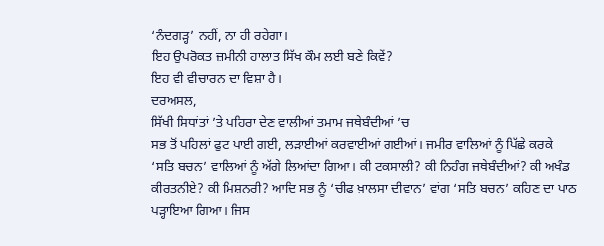‘ਨੰਦਗੜ੍ਹ’ ਨਹੀਂ, ਨਾ ਹੀ ਰਹੇਗਾ।
ਇਹ ਉਪਰੋਕਤ ਜ਼ਮੀਨੀ ਹਾਲਾਤ ਸਿੱਖ ਕੌਮ ਲਈ ਬਣੇ ਕਿਵੇਂ?
ਇਹ ਵੀ ਵੀਚਾਰਨ ਦਾ ਵਿਸ਼ਾ ਹੈ।
ਦਰਅਸਲ,
ਸਿੱਖੀ ਸਿਧਾਂਤਾਂ ’ਤੇ ਪਹਿਰਾ ਦੇਣ ਵਾਲੀਆਂ ਤਮਾਮ ਜਥੇਬੰਦੀਆਂ ’ਚ
ਸਭ ਤੋਂ ਪਹਿਲਾਂ ਫੁਟ ਪਾਈ ਗਈ, ਲੜਾਈਆਂ ਕਰਵਾਈਆਂ ਗਈਆਂ। ਜਮੀਰ ਵਾਲਿਆਂ ਨੂੰ ਪਿੱਛੇ ਕਰਕੇ
‘ਸਤਿ ਬਚਨ’ ਵਾਲਿਆਂ ਨੂੰ ਅੱਗੇ ਲਿਆਂਦਾ ਗਿਆ। ਕੀ ਟਕਸਾਲੀ? ਕੀ ਨਿਹੰਗ ਜਥੇਬੰਦੀਆਂ? ਕੀ ਅਖੰਡ
ਕੀਰਤਨੀਏ? ਕੀ ਮਿਸ਼ਨਰੀ? ਆਦਿ ਸਭ ਨੂੰ ‘ਚੀਫ ਖ਼ਾਲਸਾ ਦੀਵਾਨ’ ਵਾਂਗ ‘ਸਤਿ ਬਚਨ’ ਕਹਿਣ ਦਾ ਪਾਠ
ਪੜ੍ਹਾਇਆ ਗਿਆ। ਜਿਸ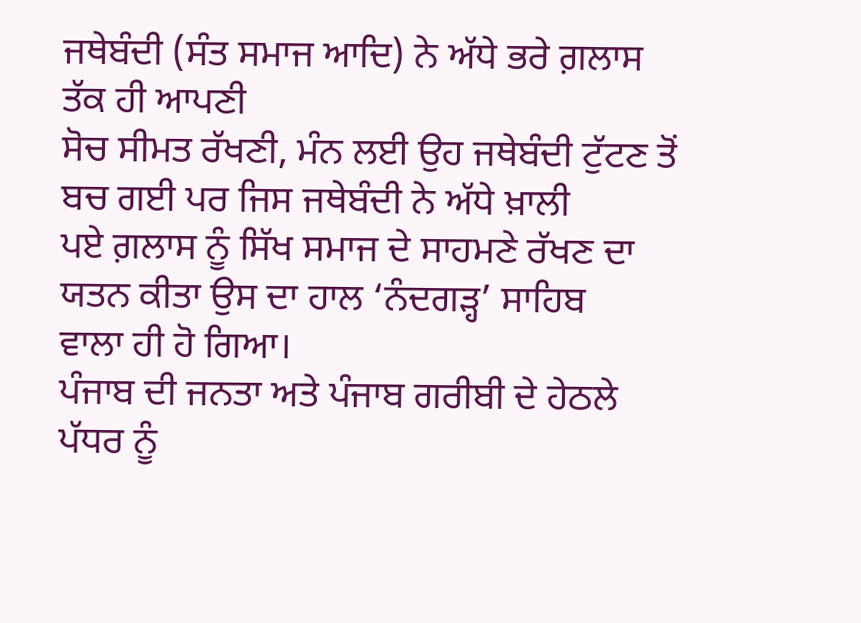ਜਥੇਬੰਦੀ (ਸੰਤ ਸਮਾਜ ਆਦਿ) ਨੇ ਅੱਧੇ ਭਰੇ ਗ਼ਲਾਸ ਤੱਕ ਹੀ ਆਪਣੀ
ਸੋਚ ਸੀਮਤ ਰੱਖਣੀ, ਮੰਨ ਲਈ ਉਹ ਜਥੇਬੰਦੀ ਟੁੱਟਣ ਤੋਂ ਬਚ ਗਈ ਪਰ ਜਿਸ ਜਥੇਬੰਦੀ ਨੇ ਅੱਧੇ ਖ਼ਾਲੀ
ਪਏ ਗ਼ਲਾਸ ਨੂੰ ਸਿੱਖ ਸਮਾਜ ਦੇ ਸਾਹਮਣੇ ਰੱਖਣ ਦਾ ਯਤਨ ਕੀਤਾ ਉਸ ਦਾ ਹਾਲ ‘ਨੰਦਗੜ੍ਹ’ ਸਾਹਿਬ
ਵਾਲਾ ਹੀ ਹੋ ਗਿਆ।
ਪੰਜਾਬ ਦੀ ਜਨਤਾ ਅਤੇ ਪੰਜਾਬ ਗਰੀਬੀ ਦੇ ਹੇਠਲੇ ਪੱਧਰ ਨੂੰ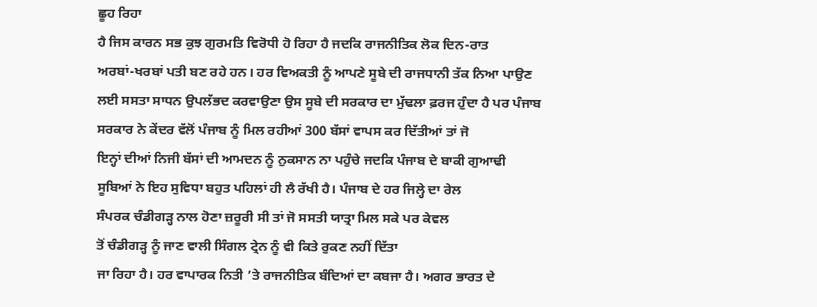ਛੂਹ ਰਿਹਾ
ਹੈ ਜਿਸ ਕਾਰਨ ਸਭ ਕੁਝ ਗੁਰਮਤਿ ਵਿਰੋਧੀ ਹੋ ਰਿਹਾ ਹੈ ਜਦਕਿ ਰਾਜਨੀਤਿਕ ਲੋਕ ਦਿਨ-ਰਾਤ
ਅਰਬਾਂ-ਖਰਬਾਂ ਪਤੀ ਬਣ ਰਹੇ ਹਨ। ਹਰ ਵਿਅਕਤੀ ਨੂੰ ਆਪਣੇ ਸੂਬੇ ਦੀ ਰਾਜਧਾਨੀ ਤੱਕ ਨਿਆ ਪਾਉਣ
ਲਈ ਸਸਤਾ ਸਾਧਨ ਉਪਲੱਭਦ ਕਰਵਾਉਣਾ ਉਸ ਸੂਬੇ ਦੀ ਸਰਕਾਰ ਦਾ ਮੁੱਢਲਾ ਫ਼ਰਜ ਹੁੰਦਾ ਹੈ ਪਰ ਪੰਜਾਬ
ਸਰਕਾਰ ਨੇ ਕੇਂਦਰ ਵੱਲੋਂ ਪੰਜਾਬ ਨੂੰ ਮਿਲ ਰਹੀਆਂ 300 ਬੱਸਾਂ ਵਾਪਸ ਕਰ ਦਿੱਤੀਆਂ ਤਾਂ ਜੋ
ਇਨ੍ਹਾਂ ਦੀਆਂ ਨਿਜੀ ਬੱਸਾਂ ਦੀ ਆਮਦਨ ਨੂੰ ਨੁਕਸਾਨ ਨਾ ਪਹੁੰਚੇ ਜਦਕਿ ਪੰਜਾਬ ਦੇ ਬਾਕੀ ਗੁਆਢੀ
ਸੂਬਿਆਂ ਨੇ ਇਹ ਸੁਵਿਧਾ ਬਹੁਤ ਪਹਿਲਾਂ ਹੀ ਲੈ ਰੱਖੀ ਹੈ। ਪੰਜਾਬ ਦੇ ਹਰ ਜਿਲ੍ਹੇ ਦਾ ਰੇਲ
ਸੰਪਰਕ ਚੰਡੀਗੜ੍ਹ ਨਾਲ ਹੋਣਾ ਜ਼ਰੂਰੀ ਸੀ ਤਾਂ ਜੋ ਸਸਤੀ ਯਾਤ੍ਰਾ ਮਿਲ ਸਕੇ ਪਰ ਕੇਵਲ
ਤੋਂ ਚੰਡੀਗੜ੍ਹ ਨੂੰ ਜਾਣ ਵਾਲੀ ਸਿੰਗਲ ਟ੍ਰੇਨ ਨੂੰ ਵੀ ਕਿਤੇ ਰੁਕਣ ਨਹੀਂ ਦਿੱਤਾ
ਜਾ ਰਿਹਾ ਹੈ। ਹਰ ਵਾਪਾਰਕ ਨਿਤੀ ’ਤੇ ਰਾਜਨੀਤਿਕ ਬੰਦਿਆਂ ਦਾ ਕਬਜਾ ਹੈ। ਅਗਰ ਭਾਰਤ ਦੇ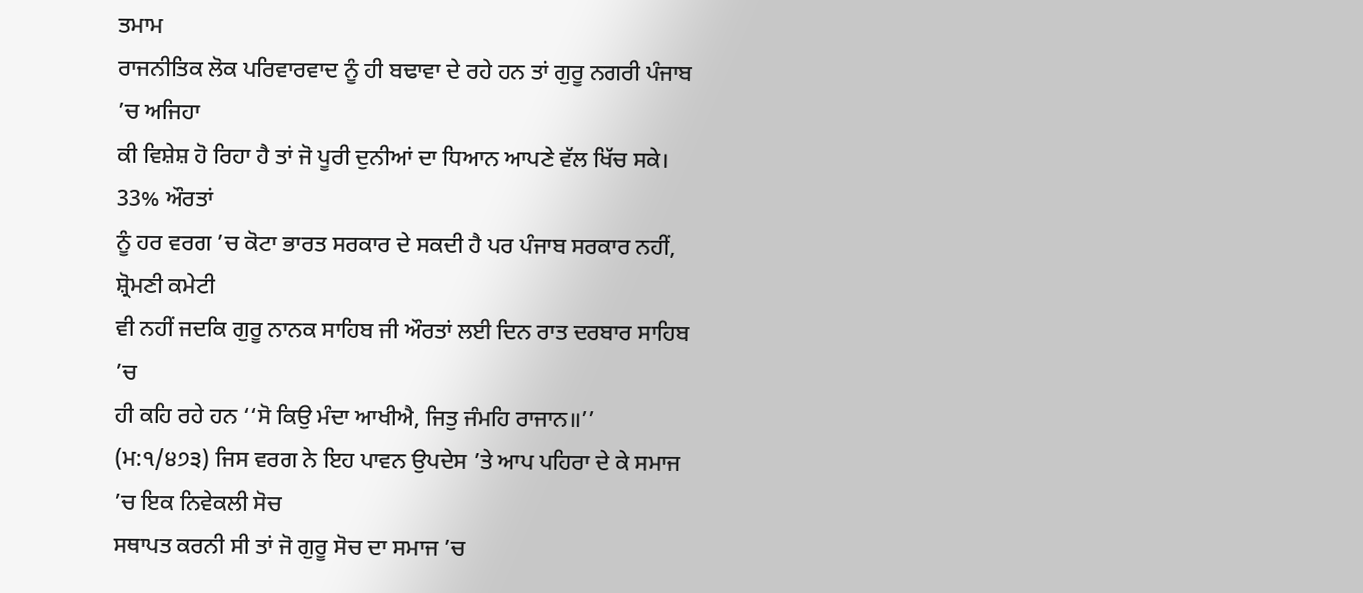ਤਮਾਮ
ਰਾਜਨੀਤਿਕ ਲੋਕ ਪਰਿਵਾਰਵਾਦ ਨੂੰ ਹੀ ਬਢਾਵਾ ਦੇ ਰਹੇ ਹਨ ਤਾਂ ਗੁਰੂ ਨਗਰੀ ਪੰਜਾਬ ’ਚ ਅਜਿਹਾ
ਕੀ ਵਿਸ਼ੇਸ਼ ਹੋ ਰਿਹਾ ਹੈ ਤਾਂ ਜੋ ਪੂਰੀ ਦੁਨੀਆਂ ਦਾ ਧਿਆਨ ਆਪਣੇ ਵੱਲ ਖਿੱਚ ਸਕੇ। 33% ਔਰਤਾਂ
ਨੂੰ ਹਰ ਵਰਗ ’ਚ ਕੋਟਾ ਭਾਰਤ ਸਰਕਾਰ ਦੇ ਸਕਦੀ ਹੈ ਪਰ ਪੰਜਾਬ ਸਰਕਾਰ ਨਹੀਂ, ਸ਼੍ਰੋਮਣੀ ਕਮੇਟੀ
ਵੀ ਨਹੀਂ ਜਦਕਿ ਗੁਰੂ ਨਾਨਕ ਸਾਹਿਬ ਜੀ ਔਰਤਾਂ ਲਈ ਦਿਨ ਰਾਤ ਦਰਬਾਰ ਸਾਹਿਬ ’ਚ
ਹੀ ਕਹਿ ਰਹੇ ਹਨ ‘‘ਸੋ ਕਿਉ ਮੰਦਾ ਆਖੀਐ, ਜਿਤੁ ਜੰਮਹਿ ਰਾਜਾਨ॥’’
(ਮ:੧/੪੭੩) ਜਿਸ ਵਰਗ ਨੇ ਇਹ ਪਾਵਨ ਉਪਦੇਸ ’ਤੇ ਆਪ ਪਹਿਰਾ ਦੇ ਕੇ ਸਮਾਜ ’ਚ ਇਕ ਨਿਵੇਕਲੀ ਸੋਚ
ਸਥਾਪਤ ਕਰਨੀ ਸੀ ਤਾਂ ਜੋ ਗੁਰੂ ਸੋਚ ਦਾ ਸਮਾਜ ’ਚ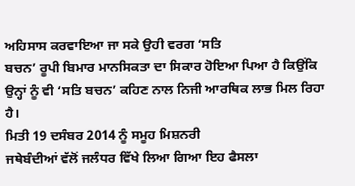ਅਹਿਸਾਸ ਕਰਵਾਇਆ ਜਾ ਸਕੇ ਉਹੀ ਵਰਗ ‘ਸਤਿ
ਬਚਨ’ ਰੂਪੀ ਬਿਮਾਰ ਮਾਨਸਿਕਤਾ ਦਾ ਸਿਕਾਰ ਹੋਇਆ ਪਿਆ ਹੈ ਕਿਉਂਕਿ
ਉਨ੍ਹਾਂ ਨੂੰ ਵੀ ‘ਸਤਿ ਬਚਨ’ ਕਹਿਣ ਨਾਲ ਨਿਜੀ ਆਰਥਿਕ ਲਾਭ ਮਿਲ ਰਿਹਾ ਹੈ।
ਮਿਤੀ 19 ਦਸੰਬਰ 2014 ਨੂੰ ਸਮੂਹ ਮਿਸ਼ਨਰੀ
ਜਥੇਬੰਦੀਆਂ ਵੱਲੋਂ ਜਲੰਧਰ ਵਿੱਖੇ ਲਿਆ ਗਿਆ ਇਹ ਫੈਸਲਾ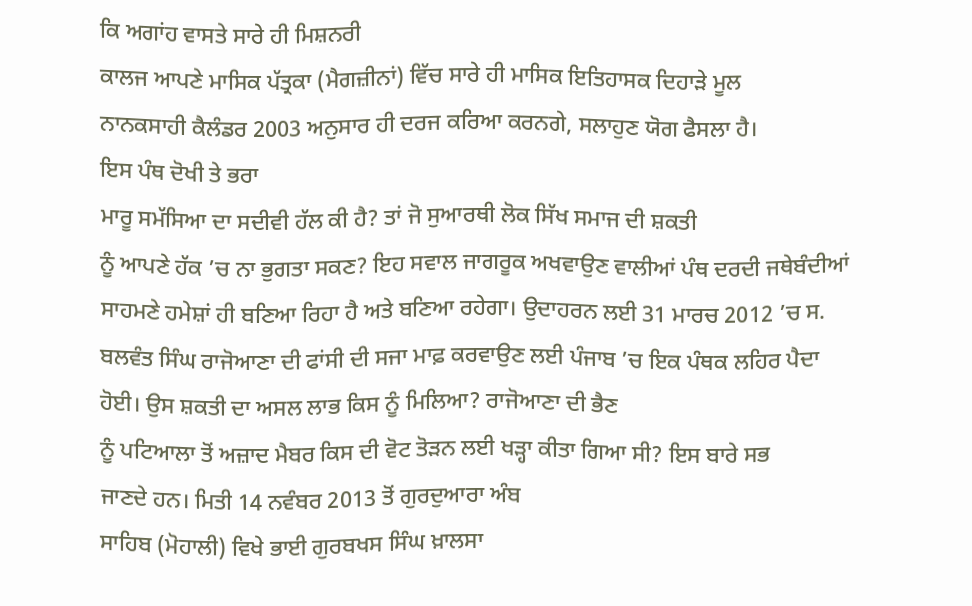ਕਿ ਅਗਾਂਹ ਵਾਸਤੇ ਸਾਰੇ ਹੀ ਮਿਸ਼ਨਰੀ
ਕਾਲਜ ਆਪਣੇ ਮਾਸਿਕ ਪੱਤ੍ਰਕਾ (ਮੈਗਜ਼ੀਨਾਂ) ਵਿੱਚ ਸਾਰੇ ਹੀ ਮਾਸਿਕ ਇਤਿਹਾਸਕ ਦਿਹਾੜੇ ਮੂਲ
ਨਾਨਕਸਾਹੀ ਕੈਲੰਡਰ 2003 ਅਨੁਸਾਰ ਹੀ ਦਰਜ ਕਰਿਆ ਕਰਨਗੇ, ਸਲਾਹੁਣ ਯੋਗ ਫੈਸਲਾ ਹੈ।
ਇਸ ਪੰਥ ਦੋਖੀ ਤੇ ਭਰਾ
ਮਾਰੂ ਸਮੱਸਿਆ ਦਾ ਸਦੀਵੀ ਹੱਲ ਕੀ ਹੈ? ਤਾਂ ਜੋ ਸੁਆਰਥੀ ਲੋਕ ਸਿੱਖ ਸਮਾਜ ਦੀ ਸ਼ਕਤੀ
ਨੂੰ ਆਪਣੇ ਹੱਕ ’ਚ ਨਾ ਭੁਗਤਾ ਸਕਣ? ਇਹ ਸਵਾਲ ਜਾਗਰੂਕ ਅਖਵਾਉਣ ਵਾਲੀਆਂ ਪੰਥ ਦਰਦੀ ਜਥੇਬੰਦੀਆਂ
ਸਾਹਮਣੇ ਹਮੇਸ਼ਾਂ ਹੀ ਬਣਿਆ ਰਿਹਾ ਹੈ ਅਤੇ ਬਣਿਆ ਰਹੇਗਾ। ਉਦਾਹਰਨ ਲਈ 31 ਮਾਰਚ 2012 ’ਚ ਸ.
ਬਲਵੰਤ ਸਿੰਘ ਰਾਜੋਆਣਾ ਦੀ ਫਾਂਸੀ ਦੀ ਸਜਾ ਮਾਫ਼ ਕਰਵਾਉਣ ਲਈ ਪੰਜਾਬ ’ਚ ਇਕ ਪੰਥਕ ਲਹਿਰ ਪੈਦਾ
ਹੋਈ। ਉਸ ਸ਼ਕਤੀ ਦਾ ਅਸਲ ਲਾਭ ਕਿਸ ਨੂੰ ਮਿਲਿਆ? ਰਾਜੋਆਣਾ ਦੀ ਭੈਣ
ਨੂੰ ਪਟਿਆਲਾ ਤੋਂ ਅਜ਼ਾਦ ਮੈਬਰ ਕਿਸ ਦੀ ਵੋਟ ਤੋੜਨ ਲਈ ਖੜ੍ਹਾ ਕੀਤਾ ਗਿਆ ਸੀ? ਇਸ ਬਾਰੇ ਸਭ
ਜਾਣਦੇ ਹਨ। ਮਿਤੀ 14 ਨਵੰਬਰ 2013 ਤੋਂ ਗੁਰਦੁਆਰਾ ਅੰਬ
ਸਾਹਿਬ (ਮੋਹਾਲੀ) ਵਿਖੇ ਭਾਈ ਗੁਰਬਖਸ ਸਿੰਘ ਖ਼ਾਲਸਾ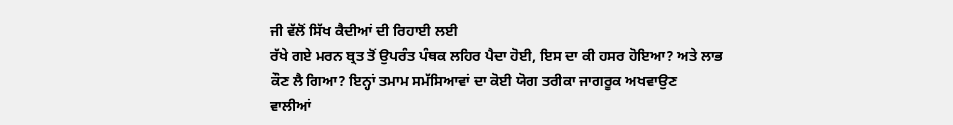ਜੀ ਵੱਲੋਂ ਸਿੱਖ ਕੈਦੀਆਂ ਦੀ ਰਿਹਾਈ ਲਈ
ਰੱਖੇ ਗਏ ਮਰਨ ਬ੍ਰਤ ਤੋਂ ਉਪਰੰਤ ਪੰਥਕ ਲਹਿਰ ਪੈਦਾ ਹੋਈ, ਇਸ ਦਾ ਕੀ ਹਸਰ ਹੋਇਆ? ਅਤੇ ਲਾਭ
ਕੌਣ ਲੈ ਗਿਆ? ਇਨ੍ਹਾਂ ਤਮਾਮ ਸਮੱਸਿਆਵਾਂ ਦਾ ਕੋਈ ਯੋਗ ਤਰੀਕਾ ਜਾਗਰੂਕ ਅਖਵਾਉਣ
ਵਾਲੀਆਂ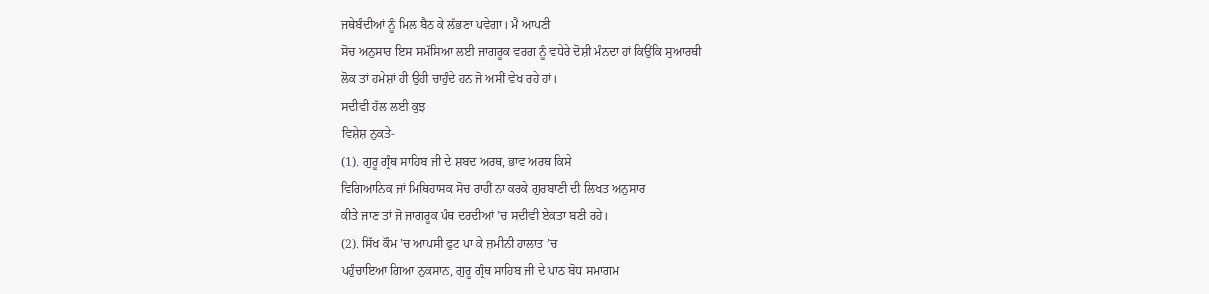ਜਥੇਬੰਦੀਆਂ ਨੂੰ ਮਿਲ ਬੈਠ ਕੇ ਲੱਭਣਾ ਪਵੇਗਾ। ਮੈ ਆਪਣੀ
ਸੋਚ ਅਨੁਸਾਰ ਇਸ ਸਮੱਸਿਆ ਲਈ ਜਾਗਰੂਕ ਵਰਗ ਨੂੰ ਵਧੇਰੇ ਦੋਸ਼ੀ ਮੰਨਦਾ ਹਾਂ ਕਿਉਂਕਿ ਸੁਆਰਥੀ
ਲੋਕ ਤਾਂ ਹਮੇਸ਼ਾਂ ਹੀ ਉਹੀ ਚਾਹੁੰਦੇ ਹਨ ਜੋ ਅਸੀਂ ਵੇਖ ਰਹੇ ਹਾਂ।
ਸਦੀਵੀ ਹੱਲ ਲਈ ਕੁਝ
ਵਿਸ਼ੇਸ਼ ਨੁਕਤੇ-
(1). ਗੁਰੂ ਗ੍ਰੰਥ ਸਾਹਿਬ ਜੀ ਦੇ ਸ਼ਬਦ ਅਰਥ, ਭਾਵ ਅਰਥ ਕਿਸੇ
ਵਿਗਿਆਨਿਕ ਜਾਂ ਮਿਥਿਹਾਸਕ ਸੋਚ ਰਾਹੀਂ ਨਾ ਕਰਕੇ ਗੁਰਬਾਣੀ ਦੀ ਲਿਖਤ ਅਨੁਸਾਰ
ਕੀਤੇ ਜਾਣ ਤਾਂ ਜੋ ਜਾਗਰੂਕ ਪੰਥ ਦਰਦੀਆਂ ’ਚ ਸਦੀਵੀ ਏਕਤਾ ਬਣੀ ਰਹੇ।
(2). ਸਿੱਖ ਕੌਮ ’ਚ ਆਪਸੀ ਫੁਟ ਪਾ ਕੇ ਜ਼ਮੀਨੀ ਹਾਲਾਤ ’ਚ
ਪਹੁੰਚਾਇਆ ਗਿਆ ਨੁਕਸਾਨ, ਗੁਰੂ ਗ੍ਰੰਥ ਸਾਹਿਬ ਜੀ ਦੇ ਪਾਠ ਬੋਧ ਸਮਾਗਮ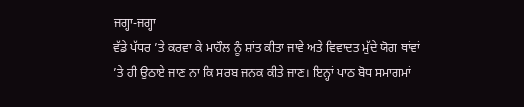ਜਗ੍ਹਾ-ਜਗ੍ਹਾ
ਵੱਡੇ ਪੱਧਰ ’ਤੇ ਕਰਵਾ ਕੇ ਮਾਹੌਲ ਨੂੰ ਸ਼ਾਂਤ ਕੀਤਾ ਜਾਵੇ ਅਤੇ ਵਿਵਾਦਤ ਮੁੱਦੇ ਯੋਗ ਥਾਂਵਾਂ
’ਤੇ ਹੀ ਉਠਾਏ ਜਾਣ ਨਾ ਕਿ ਸਰਬ ਜਨਕ ਕੀਤੇ ਜਾਣ। ਇਨ੍ਹਾਂ ਪਾਠ ਬੋਧ ਸਮਾਗਮਾਂ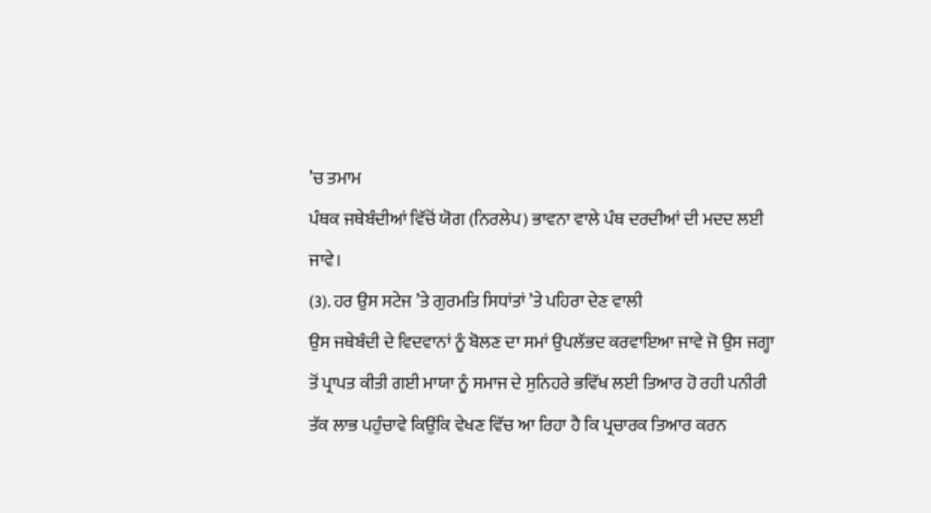’ਚ ਤਮਾਮ
ਪੰਥਕ ਜਥੇਬੰਦੀਆਂ ਵਿੱਚੋਂ ਯੋਗ (ਨਿਰਲੇਪ) ਭਾਵਨਾ ਵਾਲੇ ਪੰਥ ਦਰਦੀਆਂ ਦੀ ਮਦਦ ਲਈ ਜਾਵੇ।
(3). ਹਰ ਉਸ ਸਟੇਜ ’ਤੇ ਗੁਰਮਤਿ ਸਿਧਾਂਤਾਂ ’ਤੇ ਪਹਿਰਾ ਦੇਣ ਵਾਲੀ
ਉਸ ਜਥੇਬੰਦੀ ਦੇ ਵਿਦਵਾਨਾਂ ਨੂੰ ਬੋਲਣ ਦਾ ਸਮਾਂ ਉਪਲੱਭਦ ਕਰਵਾਇਆ ਜਾਵੇ ਜੋ ਉਸ ਜਗ੍ਹਾ
ਤੋਂ ਪ੍ਰਾਪਤ ਕੀਤੀ ਗਈ ਮਾਯਾ ਨੂੰ ਸਮਾਜ ਦੇ ਸੁਨਿਹਰੇ ਭਵਿੱਖ ਲਈ ਤਿਆਰ ਹੋ ਰਹੀ ਪਨੀਰੀ
ਤੱਕ ਲਾਭ ਪਹੁੰਚਾਵੇ ਕਿਉਂਕਿ ਵੇਖਣ ਵਿੱਚ ਆ ਰਿਹਾ ਹੈ ਕਿ ਪ੍ਰਚਾਰਕ ਤਿਆਰ ਕਰਨ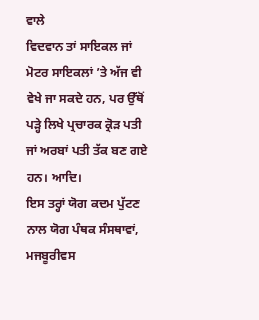ਵਾਲੇ
ਵਿਦਵਾਨ ਤਾਂ ਸਾਇਕਲ ਜਾਂ ਮੋਟਰ ਸਾਇਕਲਾਂ ’ਤੇ ਅੱਜ ਵੀ ਵੇਖੇ ਜਾ ਸਕਦੇ ਹਨ, ਪਰ ਉੱਥੋਂ
ਪੜ੍ਹੇ ਲਿਖੇ ਪ੍ਰਚਾਰਕ ਕ੍ਰੋੜ ਪਤੀ ਜਾਂ ਅਰਬਾਂ ਪਤੀ ਤੱਕ ਬਣ ਗਏ ਹਨ। ਆਦਿ।
ਇਸ ਤਰ੍ਹਾਂ ਯੋਗ ਕਦਮ ਪੁੱਟਣ ਨਾਲ ਯੋਗ ਪੰਥਕ ਸੰਸਥਾਵਾਂ, ਮਜਬੂਰੀਵਸ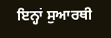ਇਨ੍ਹਾਂ ਸੁਆਰਥੀ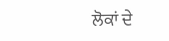ਲੋਕਾਂ ਦੇ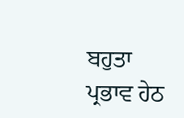ਬਹੁਤਾ ਪ੍ਰਭਾਵ ਹੇਠ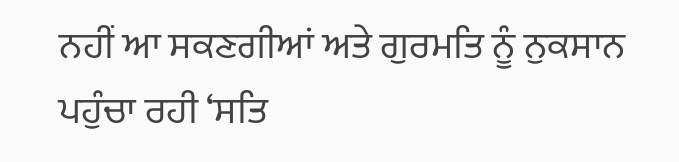ਨਹੀਂ ਆ ਸਕਣਗੀਆਂ ਅਤੇ ਗੁਰਮਤਿ ਨੂੰ ਨੁਕਸਾਨ
ਪਹੁੰਚਾ ਰਹੀ ‘ਸਤਿ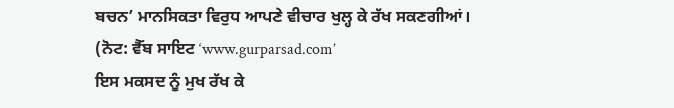ਬਚਨ’ ਮਾਨਸਿਕਤਾ ਵਿਰੁਧ ਆਪਣੇ ਵੀਚਾਰ ਖੁਲ੍ਹ ਕੇ ਰੱਖ ਸਕਣਗੀਆਂ।
(ਨੋਟ: ਵੈੱਬ ਸਾਇਟ ‘www.gurparsad.com’
ਇਸ ਮਕਸਦ ਨੂੰ ਮੁਖ ਰੱਖ ਕੇ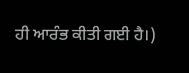ਹੀ ਆਰੰਭ ਕੀਤੀ ਗਈ ਹੈ।)